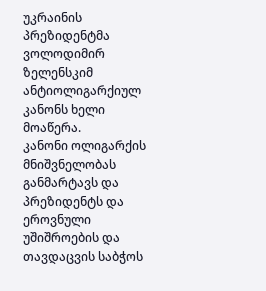უკრაინის პრეზიდენტმა ვოლოდიმირ ზელენსკიმ ანტიოლიგარქიულ კანონს ხელი მოაწერა.
კანონი ოლიგარქის მნიშვნელობას განმარტავს და პრეზიდენტს და ეროვნული უშიშროების და თავდაცვის საბჭოს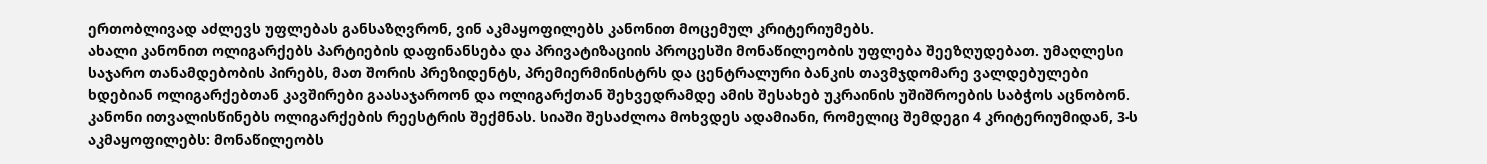ერთობლივად აძლევს უფლებას განსაზღვრონ, ვინ აკმაყოფილებს კანონით მოცემულ კრიტერიუმებს.
ახალი კანონით ოლიგარქებს პარტიების დაფინანსება და პრივატიზაციის პროცესში მონაწილეობის უფლება შეეზღუდებათ. უმაღლესი საჯარო თანამდებობის პირებს, მათ შორის პრეზიდენტს, პრემიერმინისტრს და ცენტრალური ბანკის თავმჯდომარე ვალდებულები ხდებიან ოლიგარქებთან კავშირები გაასაჯაროონ და ოლიგარქთან შეხვედრამდე ამის შესახებ უკრაინის უშიშროების საბჭოს აცნობონ.
კანონი ითვალისწინებს ოლიგარქების რეესტრის შექმნას. სიაში შესაძლოა მოხვდეს ადამიანი, რომელიც შემდეგი 4 კრიტერიუმიდან, 3-ს აკმაყოფილებს: მონაწილეობს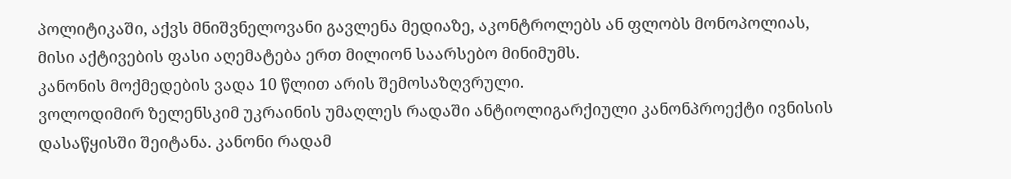პოლიტიკაში, აქვს მნიშვნელოვანი გავლენა მედიაზე, აკონტროლებს ან ფლობს მონოპოლიას, მისი აქტივების ფასი აღემატება ერთ მილიონ საარსებო მინიმუმს.
კანონის მოქმედების ვადა 10 წლით არის შემოსაზღვრული.
ვოლოდიმირ ზელენსკიმ უკრაინის უმაღლეს რადაში ანტიოლიგარქიული კანონპროექტი ივნისის დასაწყისში შეიტანა. კანონი რადამ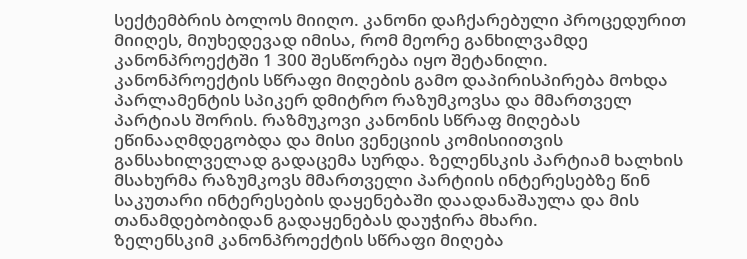სექტემბრის ბოლოს მიიღო. კანონი დაჩქარებული პროცედურით მიიღეს, მიუხედევად იმისა, რომ მეორე განხილვამდე კანონპროექტში 1 300 შესწორება იყო შეტანილი. კანონპროექტის სწრაფი მიღების გამო დაპირისპირება მოხდა პარლამენტის სპიკერ დმიტრო რაზუმკოვსა და მმართველ პარტიას შორის. რაზმუკოვი კანონის სწრაფ მიღებას ეწინააღმდეგობდა და მისი ვენეციის კომისიითვის განსახილველად გადაცემა სურდა. ზელენსკის პარტიამ ხალხის მსახურმა რაზუმკოვს მმართველი პარტიის ინტერესებზე წინ საკუთარი ინტერესების დაყენებაში დაადანაშაულა და მის თანამდებობიდან გადაყენებას დაუჭირა მხარი.
ზელენსკიმ კანონპროექტის სწრაფი მიღება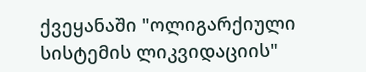ქვეყანაში "ოლიგარქიული სისტემის ლიკვიდაციის"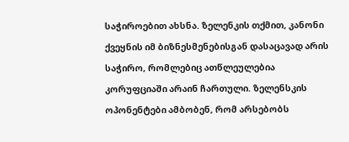საჭიროებით ახსნა. ზელენკის თქმით, კანონი ქვეყნის იმ ბიზნესმენებისგან დასაცავად არის საჭირო, რომლებიც ათწლეულებია კორუფციაში არაინ ჩართული. ზელენსკის ოპონენტები ამბობენ, რომ არსებობს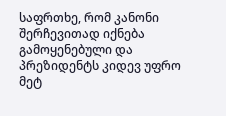საფრთხე, რომ კანონი შერჩევითად იქნება გამოყენებული და პრეზიდენტს კიდევ უფრო მეტ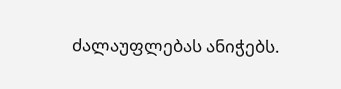ძალაუფლებას ანიჭებს.